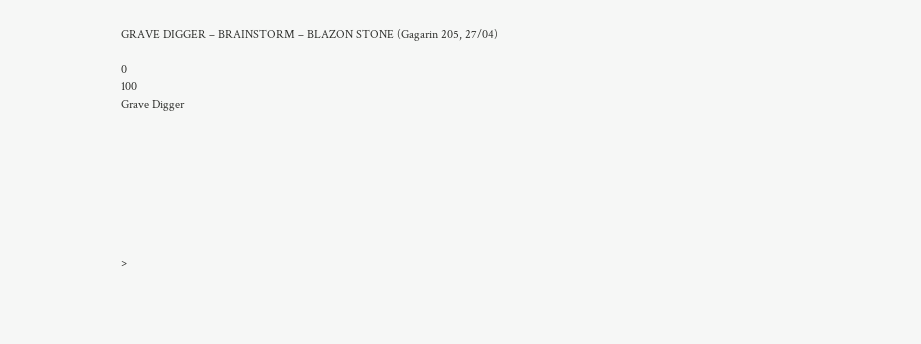GRAVE DIGGER – BRAINSTORM – BLAZON STONE (Gagarin 205, 27/04)

0
100
Grave Digger








>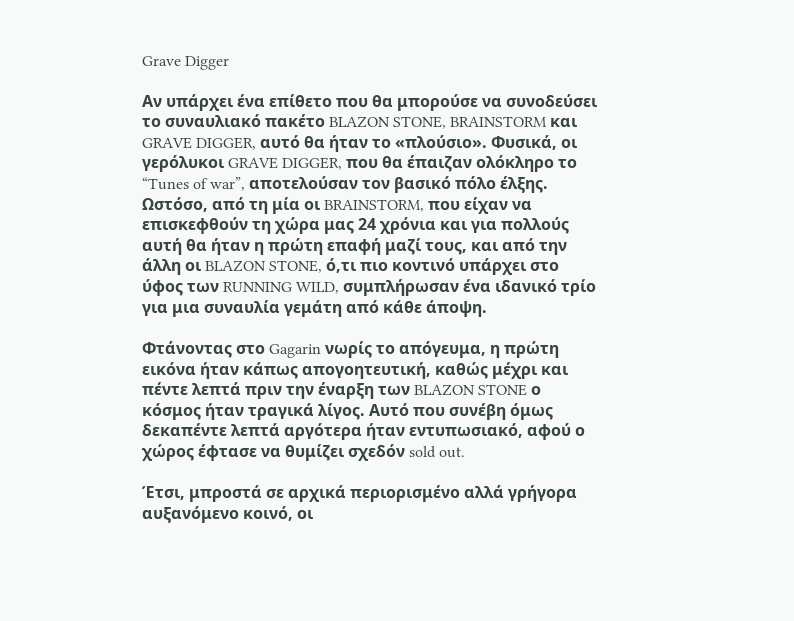Grave Digger

Αν υπάρχει ένα επίθετο που θα μπορούσε να συνοδεύσει το συναυλιακό πακέτο BLAZON STONE, BRAINSTORM και GRAVE DIGGER, αυτό θα ήταν το «πλούσιο». Φυσικά, οι γερόλυκοι GRAVE DIGGER, που θα έπαιζαν ολόκληρο το “Tunes of war”, αποτελούσαν τον βασικό πόλο έλξης. Ωστόσο, από τη μία οι BRAINSTORM, που είχαν να επισκεφθούν τη χώρα μας 24 χρόνια και για πολλούς αυτή θα ήταν η πρώτη επαφή μαζί τους, και από την άλλη οι BLAZON STONE, ό,τι πιο κοντινό υπάρχει στο ύφος των RUNNING WILD, συμπλήρωσαν ένα ιδανικό τρίο για μια συναυλία γεμάτη από κάθε άποψη.

Φτάνοντας στο Gagarin νωρίς το απόγευμα, η πρώτη εικόνα ήταν κάπως απογοητευτική, καθώς μέχρι και πέντε λεπτά πριν την έναρξη των BLAZON STONE ο κόσμος ήταν τραγικά λίγος. Αυτό που συνέβη όμως δεκαπέντε λεπτά αργότερα ήταν εντυπωσιακό, αφού ο χώρος έφτασε να θυμίζει σχεδόν sold out.

Έτσι, μπροστά σε αρχικά περιορισμένο αλλά γρήγορα αυξανόμενο κοινό, οι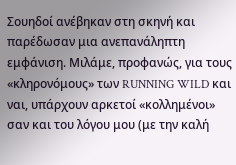Σουηδοί ανέβηκαν στη σκηνή και παρέδωσαν μια ανεπανάληπτη εμφάνιση. Μιλάμε, προφανώς, για τους «κληρονόμους» των RUNNING WILD και ναι, υπάρχουν αρκετοί «κολλημένοι» σαν και του λόγου μου (με την καλή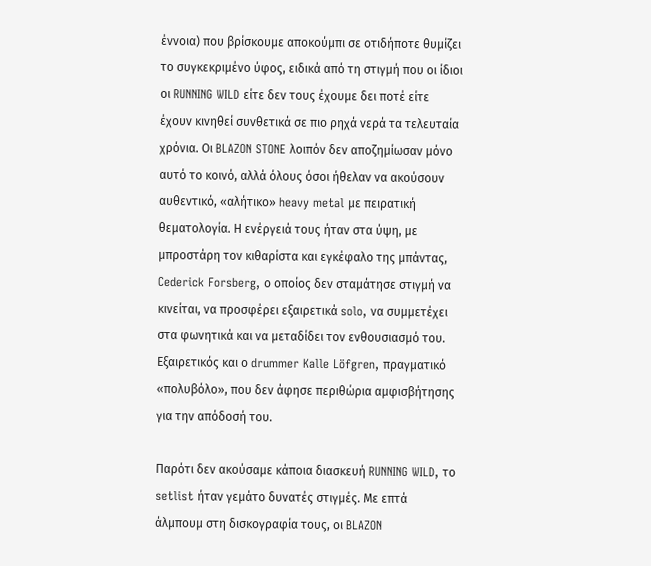έννοια) που βρίσκουμε αποκούμπι σε οτιδήποτε θυμίζει το συγκεκριμένο ύφος, ειδικά από τη στιγμή που οι ίδιοι οι RUNNING WILD είτε δεν τους έχουμε δει ποτέ είτε έχουν κινηθεί συνθετικά σε πιο ρηχά νερά τα τελευταία χρόνια. Οι BLAZON STONE λοιπόν δεν αποζημίωσαν μόνο αυτό το κοινό, αλλά όλους όσοι ήθελαν να ακούσουν αυθεντικό, «αλήτικο» heavy metal με πειρατική θεματολογία. Η ενέργειά τους ήταν στα ύψη, με μπροστάρη τον κιθαρίστα και εγκέφαλο της μπάντας, Cederick Forsberg, ο οποίος δεν σταμάτησε στιγμή να κινείται, να προσφέρει εξαιρετικά solo, να συμμετέχει στα φωνητικά και να μεταδίδει τον ενθουσιασμό του. Εξαιρετικός και ο drummer Kalle Löfgren, πραγματικό «πολυβόλο», που δεν άφησε περιθώρια αμφισβήτησης για την απόδοσή του.

Παρότι δεν ακούσαμε κάποια διασκευή RUNNING WILD, το setlist ήταν γεμάτο δυνατές στιγμές. Με επτά άλμπουμ στη δισκογραφία τους, οι BLAZON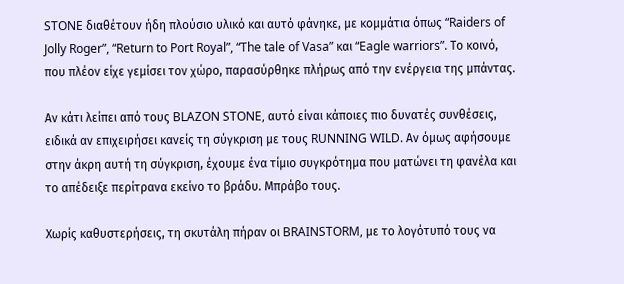STONE διαθέτουν ήδη πλούσιο υλικό και αυτό φάνηκε, με κομμάτια όπως “Raiders of Jolly Roger”, “Return to Port Royal”, “The tale of Vasa” και “Eagle warriors”. Το κοινό, που πλέον είχε γεμίσει τον χώρο, παρασύρθηκε πλήρως από την ενέργεια της μπάντας.

Αν κάτι λείπει από τους BLAZON STONE, αυτό είναι κάποιες πιο δυνατές συνθέσεις, ειδικά αν επιχειρήσει κανείς τη σύγκριση με τους RUNNING WILD. Αν όμως αφήσουμε στην άκρη αυτή τη σύγκριση, έχουμε ένα τίμιο συγκρότημα που ματώνει τη φανέλα και το απέδειξε περίτρανα εκείνο το βράδυ. Μπράβο τους.

Χωρίς καθυστερήσεις, τη σκυτάλη πήραν οι BRAINSTORM, με το λογότυπό τους να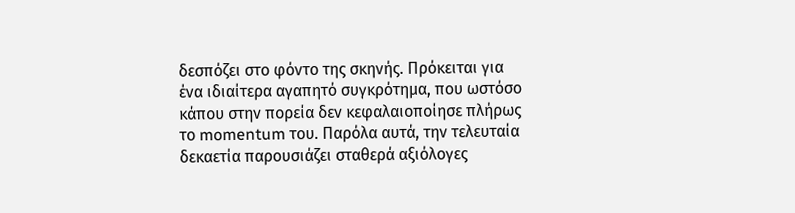δεσπόζει στο φόντο της σκηνής. Πρόκειται για ένα ιδιαίτερα αγαπητό συγκρότημα, που ωστόσο κάπου στην πορεία δεν κεφαλαιοποίησε πλήρως το momentum του. Παρόλα αυτά, την τελευταία δεκαετία παρουσιάζει σταθερά αξιόλογες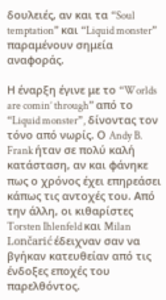δουλειές, αν και τα “Soul temptation” και “Liquid monster” παραμένουν σημεία αναφοράς.

Η έναρξη έγινε με το “Worlds are comin’ through” από το “Liquid monster”, δίνοντας τον τόνο από νωρίς. Ο Andy B. Frank ήταν σε πολύ καλή κατάσταση, αν και φάνηκε πως ο χρόνος έχει επηρεάσει κάπως τις αντοχές του. Από την άλλη, οι κιθαρίστες Torsten Ihlenfeld και Milan Lončarić έδειχναν σαν να βγήκαν κατευθείαν από τις ένδοξες εποχές του παρελθόντος.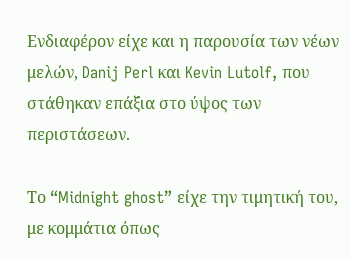Ενδιαφέρον είχε και η παρουσία των νέων μελών, Danij Perl και Kevin Lutolf, που στάθηκαν επάξια στο ύψος των περιστάσεων.

Το “Midnight ghost” είχε την τιμητική του, με κομμάτια όπως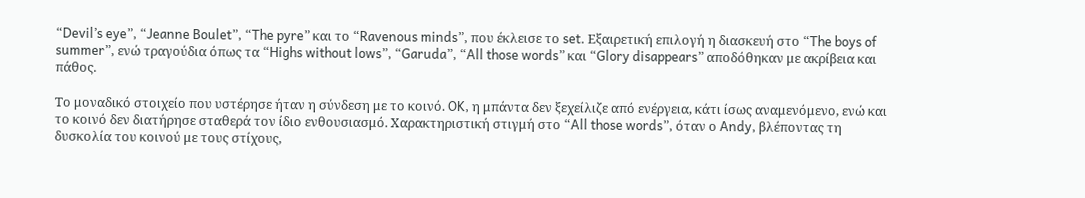“Devil’s eye”, “Jeanne Boulet”, “The pyre” και το “Ravenous minds”, που έκλεισε το set. Εξαιρετική επιλογή η διασκευή στο “The boys of summer”, ενώ τραγούδια όπως τα “Highs without lows”, “Garuda”, “All those words” και “Glory disappears” αποδόθηκαν με ακρίβεια και πάθος.

Το μοναδικό στοιχείο που υστέρησε ήταν η σύνδεση με το κοινό. OK, η μπάντα δεν ξεχείλιζε από ενέργεια, κάτι ίσως αναμενόμενο, ενώ και το κοινό δεν διατήρησε σταθερά τον ίδιο ενθουσιασμό. Χαρακτηριστική στιγμή στο “All those words”, όταν ο Andy, βλέποντας τη δυσκολία του κοινού με τους στίχους,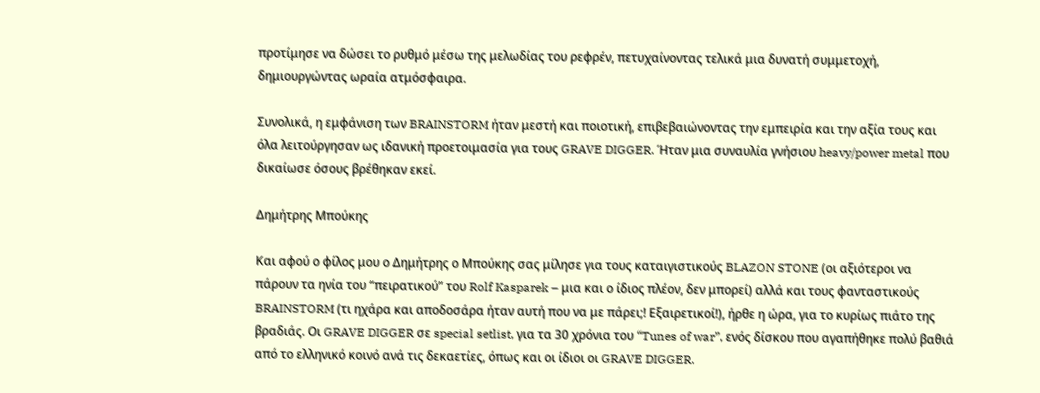προτίμησε να δώσει το ρυθμό μέσω της μελωδίας του ρεφρέν, πετυχαίνοντας τελικά μια δυνατή συμμετοχή, δημιουργώντας ωραία ατμόσφαιρα.

Συνολικά, η εμφάνιση των BRAINSTORM ήταν μεστή και ποιοτική, επιβεβαιώνοντας την εμπειρία και την αξία τους και όλα λειτούργησαν ως ιδανική προετοιμασία για τους GRAVE DIGGER. Ήταν μια συναυλία γνήσιου heavy/power metal που δικαίωσε όσους βρέθηκαν εκεί.

Δημήτρης Μπούκης

Και αφού ο φίλος μου ο Δημήτρης ο Μπούκης σας μίλησε για τους καταιγιστικούς BLAZON STONE (οι αξιότεροι να πάρουν τα ηνία του “πειρατικού” του Rolf Kasparek – μια και ο ίδιος πλέον, δεν μπορεί) αλλά και τους φανταστικούς BRAINSTORM (τι ηχάρα και αποδοσάρα ήταν αυτή που να με πάρει;! Εξαιρετικοί!), ήρθε η ώρα, για το κυρίως πιάτο της βραδιάς. Οι GRAVE DIGGER σε special setlist, για τα 30 χρόνια του “Tunes of war”, ενός δίσκου που αγαπήθηκε πολύ βαθιά από το ελληνικό κοινό ανά τις δεκαετίες, όπως και οι ίδιοι οι GRAVE DIGGER.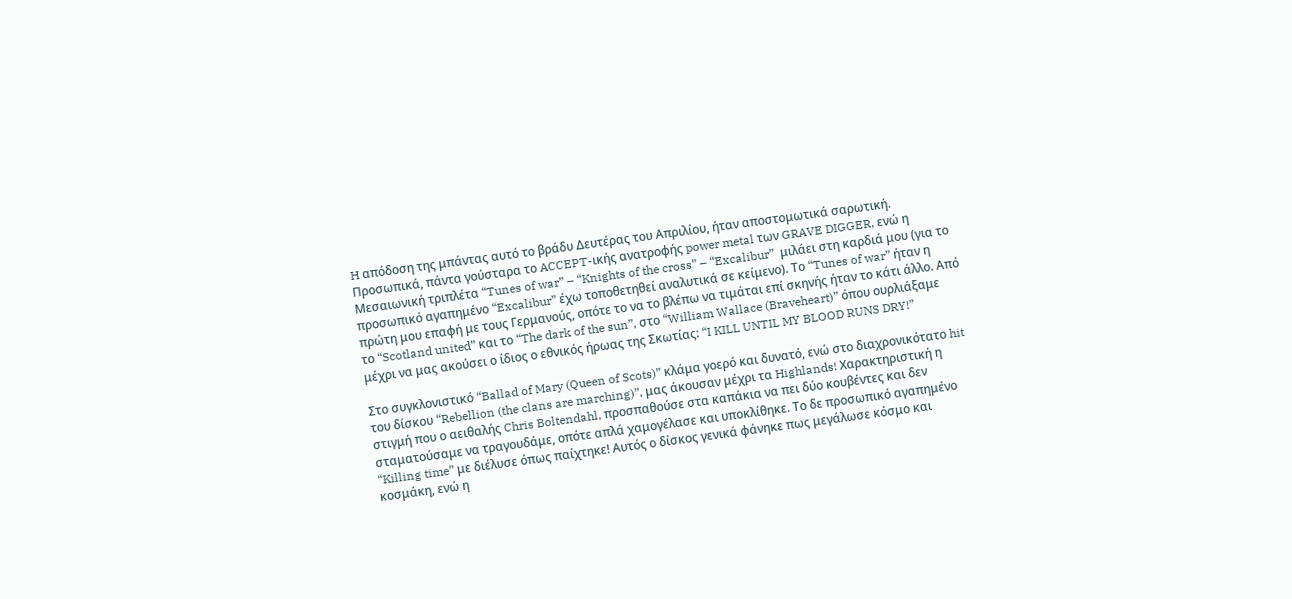H απόδοση της μπάντας αυτό το βράδυ Δευτέρας του Απριλίου, ήταν αποστομωτικά σαρωτική. Προσωπικά, πάντα γούσταρα το ACCEPT-ικής ανατροφής power metal των GRAVE DIGGER, ενώ η Μεσαιωνική τριπλέτα “Tunes of war” – “Knights of the cross” – “Excalibur”  μιλάει στη καρδιά μου (για το προσωπικό αγαπημένο “Excalibur” έχω τοποθετηθεί αναλυτικά σε κείμενο). Το “Tunes of war” ήταν η πρώτη μου επαφή με τους Γερμανούς, οπότε το να το βλέπω να τιμάται επί σκηνής ήταν το κάτι άλλο. Από το “Scotland united” και το “The dark of the sun”, στο “William Wallace (Braveheart)” όπου ουρλιάξαμε μέχρι να μας ακούσει ο ίδιος ο εθνικός ήρωας της Σκωτίας: “I KILL UNTIL MY BLOOD RUNS DRY!”

Στο συγκλονιστικό “Ballad of Mary (Queen of Scots)” κλάμα γοερό και δυνατό, ενώ στο διαχρονικότατο hit του δίσκου “Rebellion (the clans are marching)”, μας άκουσαν μέχρι τα Highlands! Χαρακτηριστική η στιγμή που ο αειθαλής Chris Boltendahl, προσπαθούσε στα καπάκια να πει δύο κουβέντες και δεν σταματούσαμε να τραγουδάμε, οπότε απλά χαμογέλασε και υποκλίθηκε. Το δε προσωπικό αγαπημένο “Killing time” με διέλυσε όπως παίχτηκε! Αυτός ο δίσκος γενικά φάνηκε πως μεγάλωσε κόσμο και κοσμάκη, ενώ η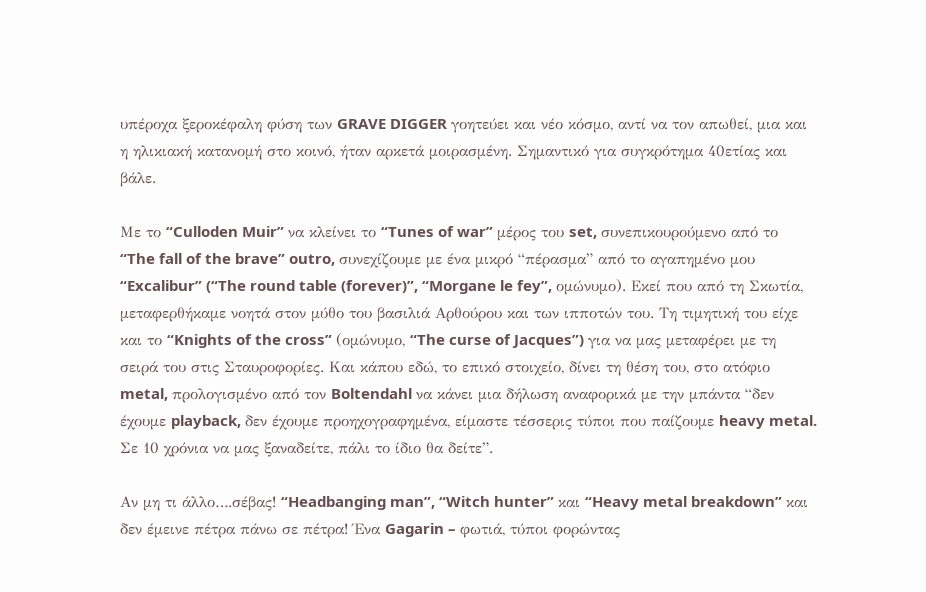υπέροχα ξεροκέφαλη φύση των GRAVE DIGGER γοητεύει και νέο κόσμο, αντί να τον απωθεί, μια και η ηλικιακή κατανομή στο κοινό, ήταν αρκετά μοιρασμένη. Σημαντικό για συγκρότημα 40ετίας και βάλε.

Mε το “Culloden Muir” να κλείνει το “Tunes of war” μέρος του set, συνεπικουρούμενο από το “The fall of the brave” outro, συνεχίζουμε με ένα μικρό “πέρασμα” από το αγαπημένο μου “Excalibur” (“The round table (forever)”, “Morgane le fey”, ομώνυμο). Εκεί που από τη Σκωτία, μεταφερθήκαμε νοητά στον μύθο του βασιλιά Αρθούρου και των ιπποτών του. Τη τιμητική του είχε και το “Knights of the cross” (ομώνυμο, “The curse of Jacques”) για να μας μεταφέρει με τη σειρά του στις Σταυροφορίες. Και κάπου εδώ, το επικό στοιχείο, δίνει τη θέση του, στο ατόφιο metal, προλογισμένο από τον Boltendahl να κάνει μια δήλωση αναφορικά με την μπάντα “δεν έχουμε playback, δεν έχουμε προηχογραφημένα, είμαστε τέσσερις τύποι που παίζουμε heavy metal. Σε 10 χρόνια να μας ξαναδείτε, πάλι το ίδιο θα δείτε”.

Αν μη τι άλλο….σέβας! “Headbanging man”, “Witch hunter” και “Heavy metal breakdown” και δεν έμεινε πέτρα πάνω σε πέτρα! Ένα Gagarin – φωτιά, τύποι φορώντας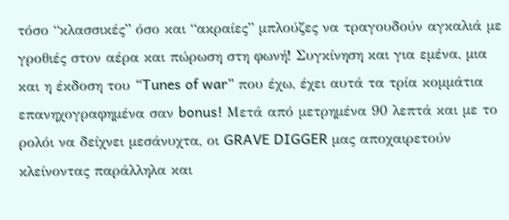τόσο “κλασσικές” όσο και “ακραίες” μπλούζες να τραγουδούν αγκαλιά με γροθιές στον αέρα και πώρωση στη φωνή! Συγκίνηση και για εμένα, μια και η έκδοση του “Tunes of war” που έχω, έχει αυτά τα τρία κομμάτια επανηχογραφημένα σαν bonus! Μετά από μετρημένα 90 λεπτά και με το ρολόι να δείχνει μεσάνυχτα, οι GRAVE DIGGER μας αποχαιρετούν κλείνοντας παράλληλα και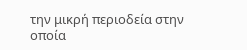την μικρή περιοδεία στην οποία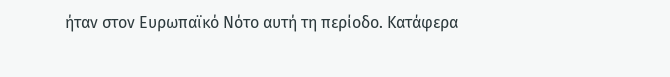ήταν στον Ευρωπαϊκό Νότο αυτή τη περίοδο. Κατάφερα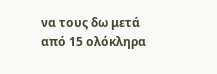να τους δω μετά από 15 ολόκληρα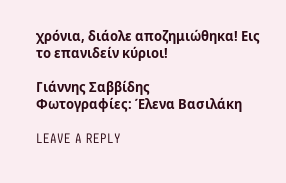χρόνια, διάολε αποζημιώθηκα! Εις το επανιδείν κύριοι!

Γιάννης Σαββίδης
Φωτογραφίες: Έλενα Βασιλάκη

LEAVE A REPLY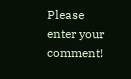Please enter your comment!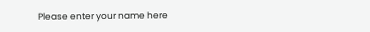Please enter your name here